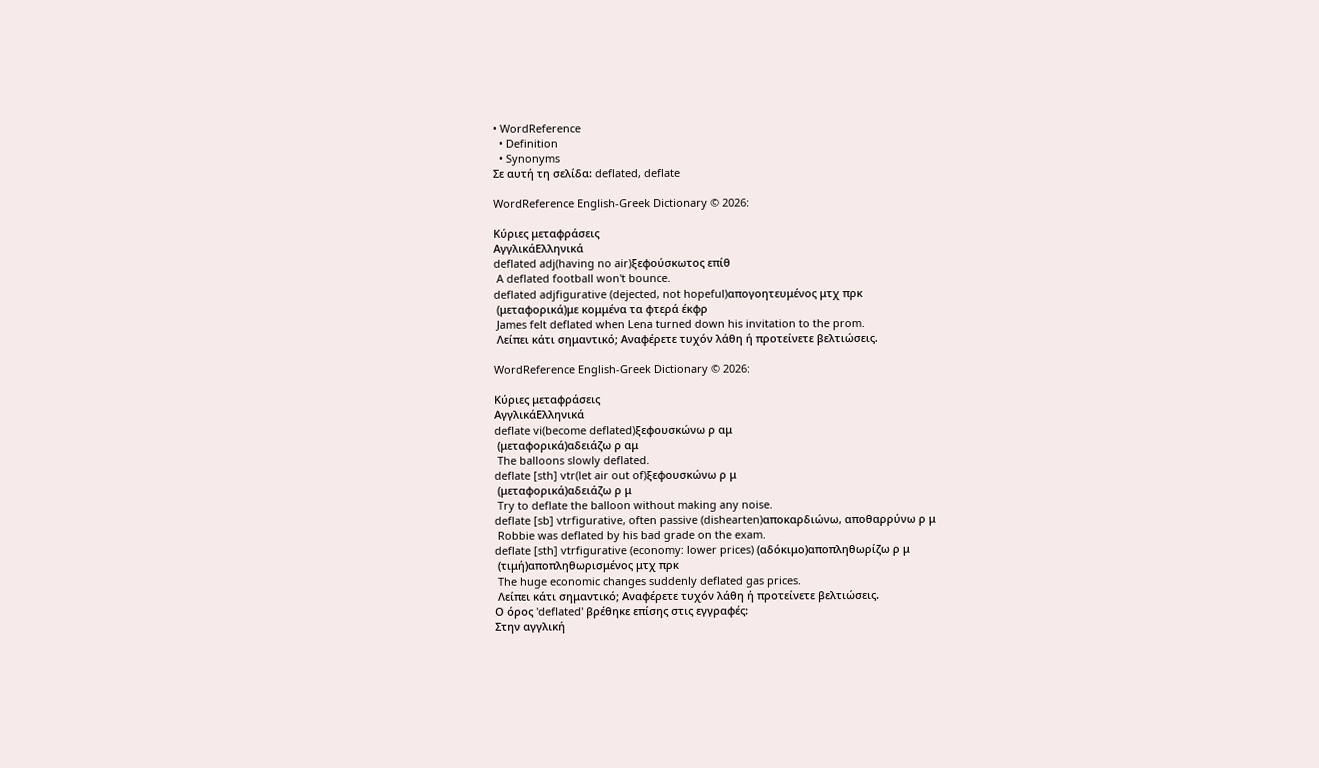• WordReference
  • Definition
  • Synonyms
Σε αυτή τη σελίδα: deflated, deflate

WordReference English-Greek Dictionary © 2026:

Κύριες μεταφράσεις
ΑγγλικάΕλληνικά
deflated adj(having no air)ξεφούσκωτος επίθ
 A deflated football won't bounce.
deflated adjfigurative (dejected, not hopeful)απογοητευμένος μτχ πρκ
 (μεταφορικά)με κομμένα τα φτερά έκφρ
 James felt deflated when Lena turned down his invitation to the prom.
 Λείπει κάτι σημαντικό; Αναφέρετε τυχόν λάθη ή προτείνετε βελτιώσεις.

WordReference English-Greek Dictionary © 2026:

Κύριες μεταφράσεις
ΑγγλικάΕλληνικά
deflate vi(become deflated)ξεφουσκώνω ρ αμ
 (μεταφορικά)αδειάζω ρ αμ
 The balloons slowly deflated.
deflate [sth] vtr(let air out of)ξεφουσκώνω ρ μ
 (μεταφορικά)αδειάζω ρ μ
 Try to deflate the balloon without making any noise.
deflate [sb] vtrfigurative, often passive (dishearten)αποκαρδιώνω, αποθαρρύνω ρ μ
 Robbie was deflated by his bad grade on the exam.
deflate [sth] vtrfigurative (economy: lower prices) (αδόκιμο)αποπληθωρίζω ρ μ
 (τιμή)αποπληθωρισμένος μτχ πρκ
 The huge economic changes suddenly deflated gas prices.
 Λείπει κάτι σημαντικό; Αναφέρετε τυχόν λάθη ή προτείνετε βελτιώσεις.
Ο όρος 'deflated' βρέθηκε επίσης στις εγγραφές:
Στην αγγλική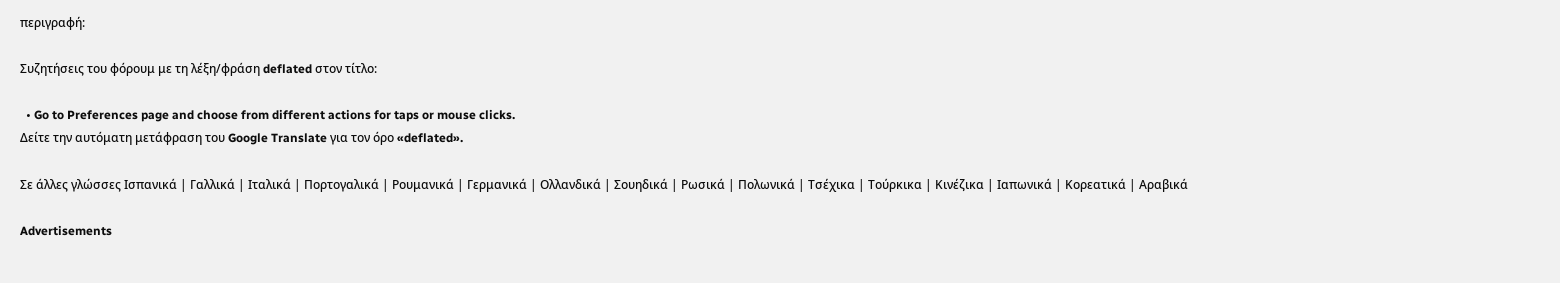περιγραφή:

Συζητήσεις του φόρουμ με τη λέξη/φράση deflated στον τίτλο:

  • Go to Preferences page and choose from different actions for taps or mouse clicks.
Δείτε την αυτόματη μετάφραση του Google Translate για τον όρο «deflated».

Σε άλλες γλώσσες Ισπανικά | Γαλλικά | Ιταλικά | Πορτογαλικά | Ρουμανικά | Γερμανικά | Ολλανδικά | Σουηδικά | Ρωσικά | Πολωνικά | Τσέχικα | Τούρκικα | Κινέζικα | Ιαπωνικά | Κορεατικά | Αραβικά

Advertisements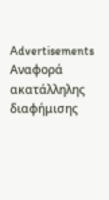Advertisements
Αναφορά ακατάλληλης διαφήμισης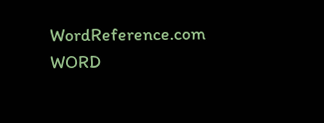WordReference.com
WORD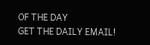OF THE DAY
GET THE DAILY EMAIL!